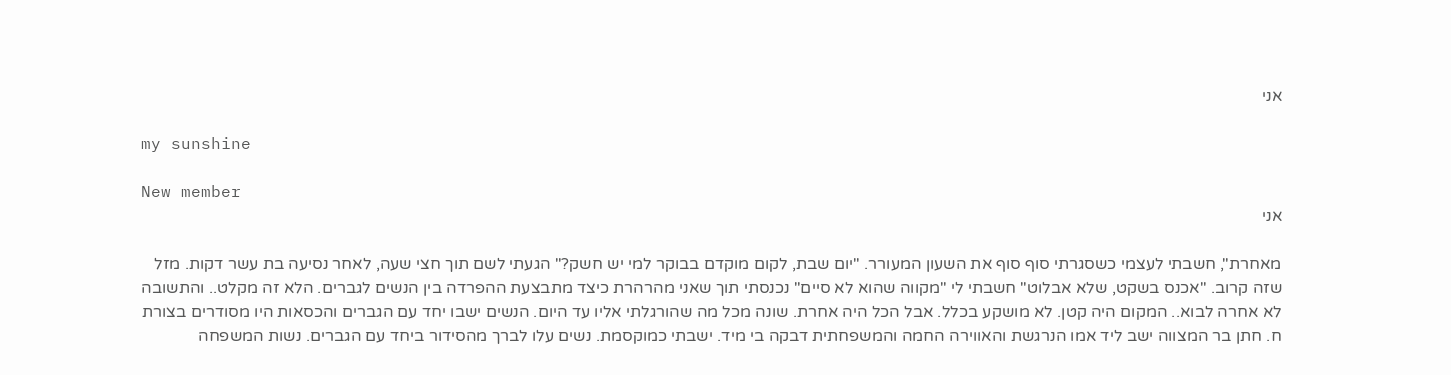אני

my sunshine

New member
אני

מאחרת", חשבתי לעצמי כשסגרתי סוף סוף את השעון המעורר. "יום שבת, לקום מוקדם בבוקר למי יש חשק?" הגעתי לשם תוך חצי שעה, לאחר נסיעה בת עשר דקות. מזל שזה קרוב. "אכנס בשקט, שלא אבלוט" חשבתי לי "מקווה שהוא לא סיים" נכנסתי תוך שאני מהרהרת כיצד מתבצעת ההפרדה בין הנשים לגברים. הלא זה מקלט.. והתשובה לא אחרה לבוא.. המקום היה קטן. לא מושקע בכלל. אבל הכל היה אחרת. שונה מכל מה שהורגלתי אליו עד היום. הנשים ישבו יחד עם הגברים והכסאות היו מסודרים בצורת ח. חתן בר המצווה ישב ליד אמו הנרגשת והאווירה החמה והמשפחתית דבקה בי מיד. ישבתי כמוקסמת. נשים עלו לברך מהסידור ביחד עם הגברים. נשות המשפחה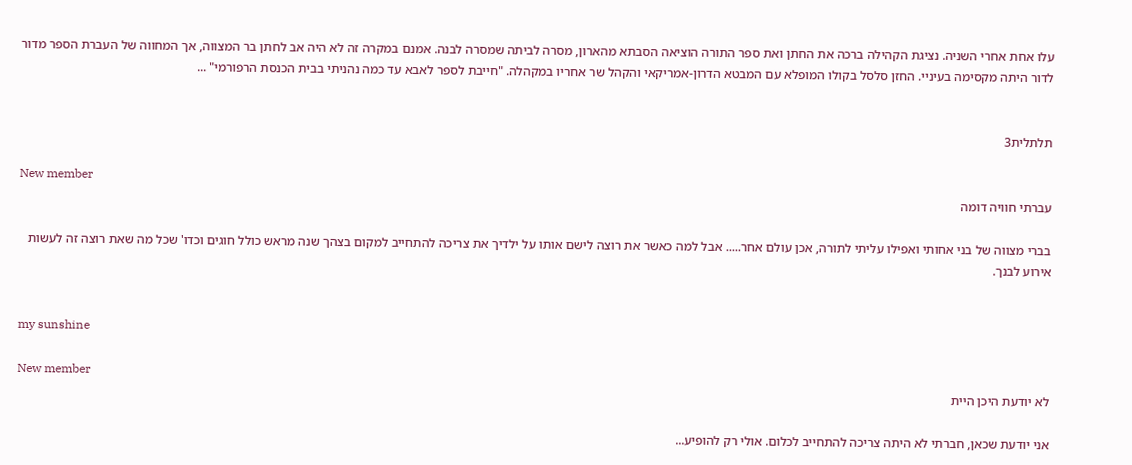עלו אחת אחרי השניה. נציגת הקהילה ברכה את החתן ואת ספר התורה הוציאה הסבתא מהארון, מסרה לביתה שמסרה לבנה. אמנם במקרה זה לא היה אב לחתן בר המצווה, אך המחווה של העברת הספר מדור לדור היתה מקסימה בעיניי. החזן סלסל בקולו המופלא עם המבטא הדרון-אמריקאי והקהל שר אחריו במקהלה. "חייבת לספר לאבא עד כמה נהניתי בבית הכנסת הרפורמי" ...


תלתלית3

New member
עברתי חוויה דומה

בברי מצווה של בני אחותי ואפילו עליתי לתורה, אכן עולם אחר..... אבל למה כאשר את רוצה לישם אותו על ילדיך את צריכה להתחייב למקום בצהך שנה מראש כולל חוגים וכדו' שכל מה שאת רוצה זה לעשות אירוע לבנך.


my sunshine

New member
לא יודעת היכן היית

אני יודעת שכאן, חברתי לא היתה צריכה להתחייב לכלום. אולי רק להופיע...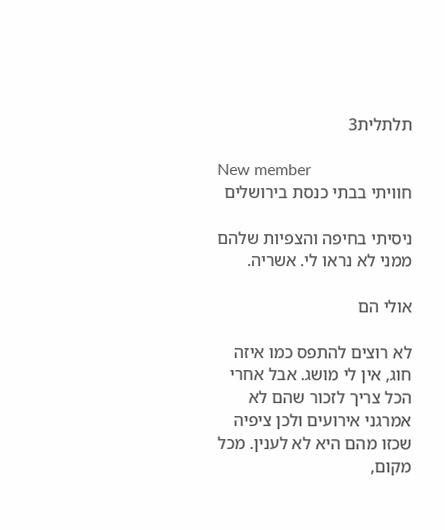תלתלית3

New member
חוויתי בבתי כנסת בירושלים

ניסיתי בחיפה והצפיות שלהם ממני לא נראו לי. אשריה.

אולי הם

לא רוצים להתפס כמו איזה חוג, אין לי מושג. אבל אחרי הכל צריך לזכור שהם לא אמרגני אירועים ולכן ציפיה שכזו מהם היא לא לענין. מכל מקום,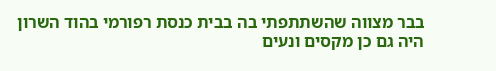בבר מצווה שהשתתפתי בה בבית כנסת רפורמי בהוד השרון היה גם כן מקסים ונעים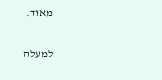מאוד.

למעלה